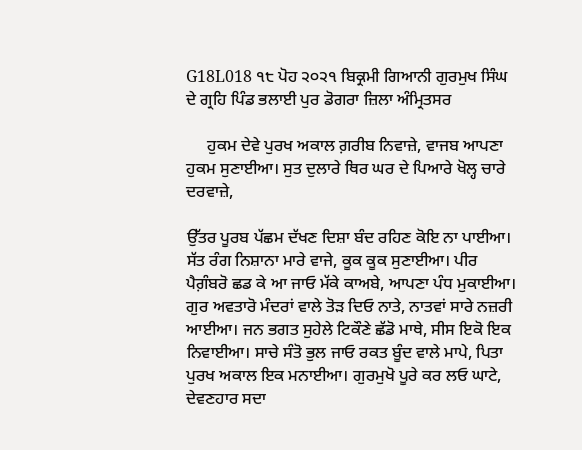G18L018 ੧੮ ਪੋਹ ੨੦੨੧ ਬਿਕ੍ਰਮੀ ਗਿਆਨੀ ਗੁਰਮੁਖ ਸਿੰਘ ਦੇ ਗ੍ਰਹਿ ਪਿੰਡ ਭਲਾਈ ਪੁਰ ਡੋਗਰਾ ਜ਼ਿਲਾ ਅੰਮ੍ਰਿਤਸਰ

     ਹੁਕਮ ਦੇਵੇ ਪੁਰਖ ਅਕਾਲ ਗ਼ਰੀਬ ਨਿਵਾਜ਼ੇ, ਵਾਜਬ ਆਪਣਾ ਹੁਕਮ ਸੁਣਾਈਆ। ਸੁਤ ਦੁਲਾਰੇ ਥਿਰ ਘਰ ਦੇ ਪਿਆਰੇ ਖੋਲ੍ਹ ਚਾਰੇ ਦਰਵਾਜ਼ੇ,

ਉੱਤਰ ਪੂਰਬ ਪੱਛਮ ਦੱਖਣ ਦਿਸ਼ਾ ਬੰਦ ਰਹਿਣ ਕੋਇ ਨਾ ਪਾਈਆ। ਸੱਤ ਰੰਗ ਨਿਸ਼ਾਨਾ ਮਾਰੇ ਵਾਜੇ, ਕੂਕ ਕੂਕ ਸੁਣਾਈਆ। ਪੀਰ ਪੈਗ਼ੰਬਰੋ ਛਡ ਕੇ ਆ ਜਾਓ ਮੱਕੇ ਕਾਅਬੇ, ਆਪਣਾ ਪੰਧ ਮੁਕਾਈਆ। ਗੁਰ ਅਵਤਾਰੋ ਮੰਦਰਾਂ ਵਾਲੇ ਤੋੜ ਦਿਓ ਨਾਤੇ, ਨਾਤਵਾਂ ਸਾਰੇ ਨਜ਼ਰੀ ਆਈਆ। ਜਨ ਭਗਤ ਸੁਹੇਲੇ ਟਿਕੌਣੇ ਛੱਡੋ ਮਾਥੇ, ਸੀਸ ਇਕੋ ਇਕ ਨਿਵਾਈਆ। ਸਾਚੇ ਸੰਤੋ ਭੁਲ ਜਾਓ ਰਕਤ ਬੂੰਦ ਵਾਲੇ ਮਾਪੇ, ਪਿਤਾ ਪੁਰਖ ਅਕਾਲ ਇਕ ਮਨਾਈਆ। ਗੁਰਮੁਖੋ ਪੂਰੇ ਕਰ ਲਓ ਘਾਟੇ, ਦੇਵਣਹਾਰ ਸਦਾ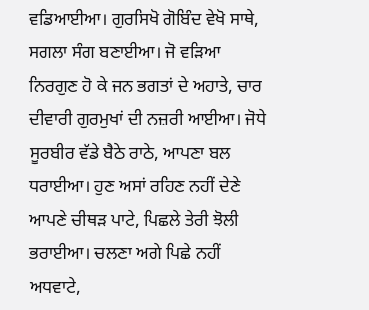ਵਡਿਆਈਆ। ਗੁਰਸਿਖੋ ਗੋਬਿੰਦ ਵੇਖੋ ਸਾਥੇ, ਸਗਲਾ ਸੰਗ ਬਣਾਈਆ। ਜੋ ਵੜਿਆ ਨਿਰਗੁਣ ਹੋ ਕੇ ਜਨ ਭਗਤਾਂ ਦੇ ਅਹਾਤੇ, ਚਾਰ ਦੀਵਾਰੀ ਗੁਰਮੁਖਾਂ ਦੀ ਨਜ਼ਰੀ ਆਈਆ। ਜੋਧੇ ਸੂਰਬੀਰ ਵੱਡੇ ਬੈਠੇ ਰਾਠੇ, ਆਪਣਾ ਬਲ ਧਰਾਈਆ। ਹੁਣ ਅਸਾਂ ਰਹਿਣ ਨਹੀਂ ਦੇਣੇ ਆਪਣੇ ਚੀਥੜ ਪਾਟੇ, ਪਿਛਲੇ ਤੇਰੀ ਝੋਲੀ ਭਰਾਈਆ। ਚਲਣਾ ਅਗੇ ਪਿਛੇ ਨਹੀਂ ਅਧਵਾਟੇ,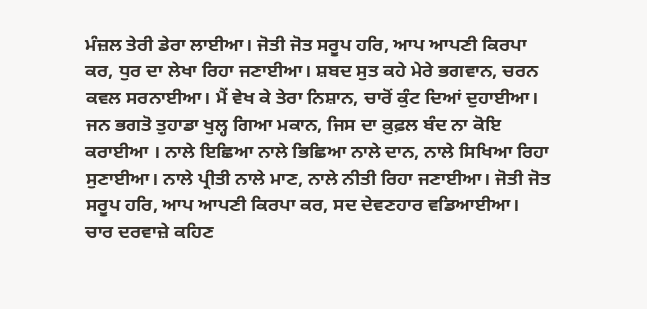ਮੰਜ਼ਲ ਤੇਰੀ ਡੇਰਾ ਲਾਈਆ। ਜੋਤੀ ਜੋਤ ਸਰੂਪ ਹਰਿ, ਆਪ ਆਪਣੀ ਕਿਰਪਾ ਕਰ, ਧੁਰ ਦਾ ਲੇਖਾ ਰਿਹਾ ਜਣਾਈਆ। ਸ਼ਬਦ ਸੁਤ ਕਹੇ ਮੇਰੇ ਭਗਵਾਨ, ਚਰਨ ਕਵਲ ਸਰਨਾਈਆ। ਮੈਂ ਵੇਖ ਕੇ ਤੇਰਾ ਨਿਸ਼ਾਨ, ਚਾਰੋਂ ਕੁੰਟ ਦਿਆਂ ਦੁਹਾਈਆ। ਜਨ ਭਗਤੋ ਤੁਹਾਡਾ ਖੁਲ੍ਹ ਗਿਆ ਮਕਾਨ, ਜਿਸ ਦਾ ਕ਼ੁਫ਼ਲ ਬੰਦ ਨਾ ਕੋਇ ਕਰਾਈਆ । ਨਾਲੇ ਇਛਿਆ ਨਾਲੇ ਭਿਛਿਆ ਨਾਲੇ ਦਾਨ, ਨਾਲੇ ਸਿਖਿਆ ਰਿਹਾ ਸੁਣਾਈਆ। ਨਾਲੇ ਪ੍ਰੀਤੀ ਨਾਲੇ ਮਾਣ, ਨਾਲੇ ਨੀਤੀ ਰਿਹਾ ਜਣਾਈਆ। ਜੋਤੀ ਜੋਤ ਸਰੂਪ ਹਰਿ, ਆਪ ਆਪਣੀ ਕਿਰਪਾ ਕਰ, ਸਦ ਦੇਵਣਹਾਰ ਵਡਿਆਈਆ। ਚਾਰ ਦਰਵਾਜ਼ੇ ਕਹਿਣ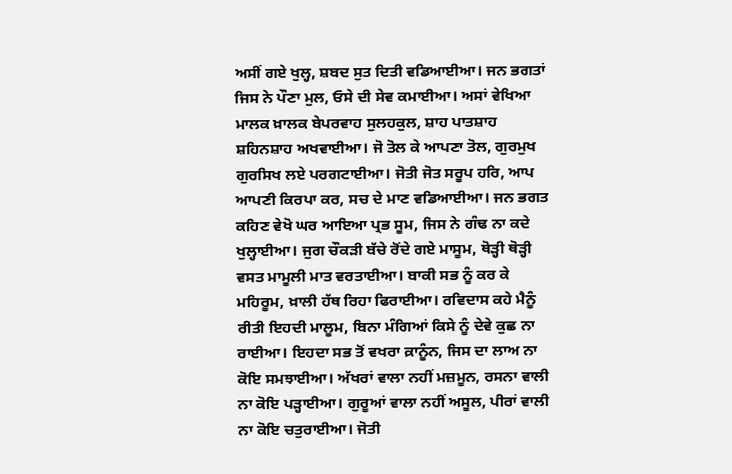ਅਸੀਂ ਗਏ ਖੁਲ੍ਹ, ਸ਼ਬਦ ਸੁਤ ਦਿਤੀ ਵਡਿਆਈਆ। ਜਨ ਭਗਤਾਂ ਜਿਸ ਨੇ ਪੌਣਾ ਮੁਲ, ਓਸੇ ਦੀ ਸੇਵ ਕਮਾਈਆ। ਅਸਾਂ ਵੇਖਿਆ ਮਾਲਕ ਖ਼ਾਲਕ ਬੇਪਰਵਾਹ ਸੁਲਹਕੁਲ, ਸ਼ਾਹ ਪਾਤਸ਼ਾਹ ਸ਼ਹਿਨਸ਼ਾਹ ਅਖਵਾਈਆ। ਜੋ ਤੋਲ ਕੇ ਆਪਣਾ ਤੋਲ, ਗੁਰਮੁਖ ਗੁਰਸਿਖ ਲਏ ਪਰਗਟਾਈਆ। ਜੋਤੀ ਜੋਤ ਸਰੂਪ ਹਰਿ, ਆਪ ਆਪਣੀ ਕਿਰਪਾ ਕਰ, ਸਚ ਦੇ ਮਾਣ ਵਡਿਆਈਆ। ਜਨ ਭਗਤ ਕਹਿਣ ਵੇਖੋ ਘਰ ਆਇਆ ਪ੍ਰਭ ਸੂਮ, ਜਿਸ ਨੇ ਗੰਢ ਨਾ ਕਦੇ ਖੁਲ੍ਹਾਈਆ। ਜੁਗ ਚੌਕੜੀ ਬੱਚੇ ਰੋਂਦੇ ਗਏ ਮਾਸੂਮ, ਥੋੜ੍ਹੀ ਥੋੜ੍ਹੀ ਵਸਤ ਮਾਮੂਲੀ ਮਾਤ ਵਰਤਾਈਆ। ਬਾਕੀ ਸਭ ਨੂੰ ਕਰ ਕੇ ਮਹਿਰੂਮ, ਖ਼ਾਲੀ ਹੱਥ ਰਿਹਾ ਫਿਰਾਈਆ। ਰਵਿਦਾਸ ਕਹੇ ਮੈਨੂੰ ਰੀਤੀ ਇਹਦੀ ਮਾਲੂਮ, ਬਿਨਾ ਮੰਗਿਆਂ ਕਿਸੇ ਨੂੰ ਦੇਵੇ ਕੁਛ ਨਾ ਰਾਈਆ। ਇਹਦਾ ਸਭ ਤੋਂ ਵਖਰਾ ਕ਼ਾਨੂੰਨ, ਜਿਸ ਦਾ ਲਾਅ ਨਾ ਕੋਇ ਸਮਝਾਈਆ। ਅੱਖਰਾਂ ਵਾਲਾ ਨਹੀਂ ਮਜ਼ਮੂਨ, ਰਸਨਾ ਵਾਲੀ ਨਾ ਕੋਇ ਪੜ੍ਹਾਈਆ। ਗੁਰੂਆਂ ਵਾਲਾ ਨਹੀਂ ਅਸੂਲ, ਪੀਰਾਂ ਵਾਲੀ ਨਾ ਕੋਇ ਚਤੁਰਾਈਆ। ਜੋਤੀ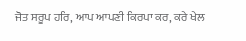ਜੋਤ ਸਰੂਪ ਹਰਿ, ਆਪ ਆਪਣੀ ਕਿਰਪਾ ਕਰ, ਕਰੇ ਖੇਲ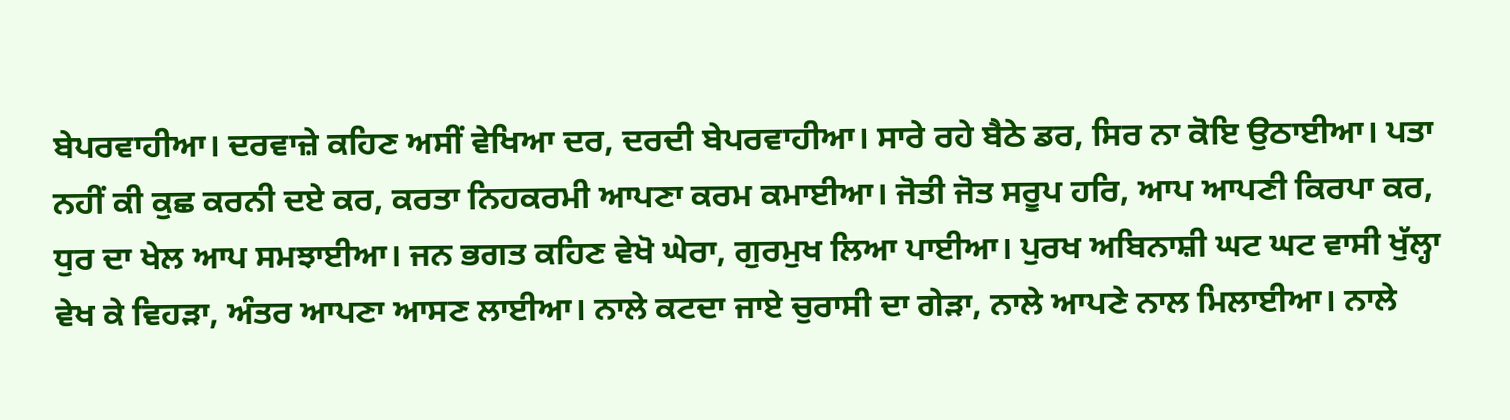ਬੇਪਰਵਾਹੀਆ। ਦਰਵਾਜ਼ੇ ਕਹਿਣ ਅਸੀਂ ਵੇਖਿਆ ਦਰ, ਦਰਦੀ ਬੇਪਰਵਾਹੀਆ। ਸਾਰੇ ਰਹੇ ਬੈਠੇ ਡਰ, ਸਿਰ ਨਾ ਕੋਇ ਉਠਾਈਆ। ਪਤਾ ਨਹੀਂ ਕੀ ਕੁਛ ਕਰਨੀ ਦਏ ਕਰ, ਕਰਤਾ ਨਿਹਕਰਮੀ ਆਪਣਾ ਕਰਮ ਕਮਾਈਆ। ਜੋਤੀ ਜੋਤ ਸਰੂਪ ਹਰਿ, ਆਪ ਆਪਣੀ ਕਿਰਪਾ ਕਰ, ਧੁਰ ਦਾ ਖੇਲ ਆਪ ਸਮਝਾਈਆ। ਜਨ ਭਗਤ ਕਹਿਣ ਵੇਖੋ ਘੇਰਾ, ਗੁਰਮੁਖ ਲਿਆ ਪਾਈਆ। ਪੁਰਖ ਅਬਿਨਾਸ਼ੀ ਘਟ ਘਟ ਵਾਸੀ ਖੁੱਲ੍ਹਾ ਵੇਖ ਕੇ ਵਿਹੜਾ, ਅੰਤਰ ਆਪਣਾ ਆਸਣ ਲਾਈਆ। ਨਾਲੇ ਕਟਦਾ ਜਾਏ ਚੁਰਾਸੀ ਦਾ ਗੇੜਾ, ਨਾਲੇ ਆਪਣੇ ਨਾਲ ਮਿਲਾਈਆ। ਨਾਲੇ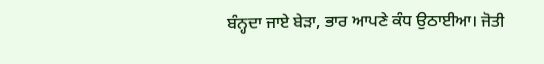ਬੰਨ੍ਹਦਾ ਜਾਏ ਬੇੜਾ, ਭਾਰ ਆਪਣੇ ਕੰਧ ਉਠਾਈਆ। ਜੋਤੀ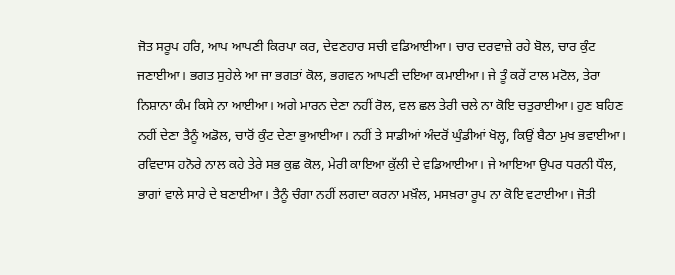ਜੋਤ ਸਰੂਪ ਹਰਿ, ਆਪ ਆਪਣੀ ਕਿਰਪਾ ਕਰ, ਦੇਵਣਹਾਰ ਸਚੀ ਵਡਿਆਈਆ। ਚਾਰ ਦਰਵਾਜ਼ੇ ਰਹੇ ਬੋਲ, ਚਾਰ ਕੁੰਟ ਜਣਾਈਆ। ਭਗਤ ਸੁਹੇਲੇ ਆ ਜਾ ਭਗਤਾਂ ਕੋਲ, ਭਗਵਨ ਆਪਣੀ ਦਇਆ ਕਮਾਈਆ। ਜੇ ਤੂੰ ਕਰੇਂ ਟਾਲ ਮਟੋਲ, ਤੇਰਾ ਨਿਸ਼ਾਨਾ ਕੰਮ ਕਿਸੇ ਨਾ ਆਈਆ। ਅਗੇ ਮਾਰਨ ਦੇਣਾ ਨਹੀਂ ਰੋਲ, ਵਲ ਛਲ ਤੇਰੀ ਚਲੇ ਨਾ ਕੋਇ ਚਤੁਰਾਈਆ। ਹੁਣ ਬਹਿਣ ਨਹੀਂ ਦੇਣਾ ਤੈਨੂੰ ਅਡੋਲ, ਚਾਰੋਂ ਕੁੰਟ ਦੇਣਾ ਭੁਆਈਆ। ਨਹੀਂ ਤੇ ਸਾਡੀਆਂ ਅੰਦਰੋਂ ਘੁੰਡੀਆਂ ਖੋਲ੍ਹ, ਕਿਉਂ ਬੈਠਾ ਮੁਖ ਭਵਾਈਆ। ਰਵਿਦਾਸ ਹਨੋਰੇ ਨਾਲ ਕਹੇ ਤੇਰੇ ਸਭ ਕੁਛ ਕੋਲ, ਮੇਰੀ ਕਾਇਆ ਕੁੱਲੀ ਦੇ ਵਡਿਆਈਆ। ਜੇ ਆਇਆ ਉਪਰ ਧਰਨੀ ਧੌਲ, ਭਾਗਾਂ ਵਾਲੇ ਸਾਰੇ ਦੇ ਬਣਾਈਆ। ਤੈਨੂੰ ਚੰਗਾ ਨਹੀਂ ਲਗਦਾ ਕਰਨਾ ਮਖ਼ੌਲ, ਮਸਖ਼ਰਾ ਰੂਪ ਨਾ ਕੋਇ ਵਟਾਈਆ। ਜੋਤੀ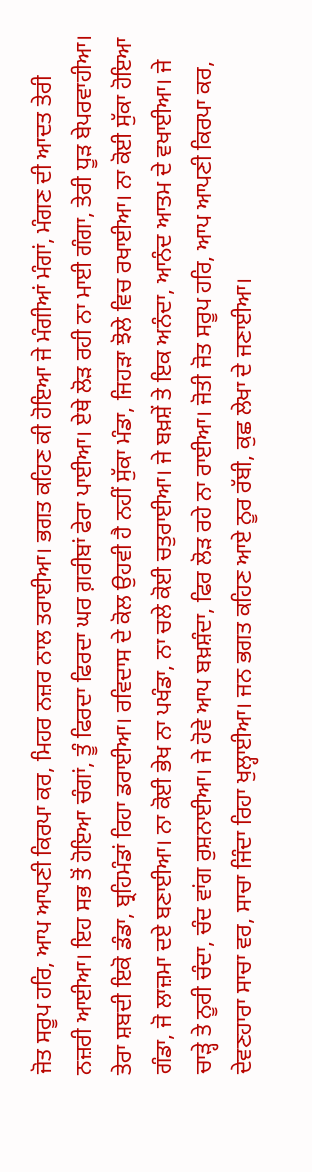ਜੋਤ ਸਰੂਪ ਹਰਿ, ਆਪ ਆਪਣੀ ਕਿਰਪਾ ਕਰ, ਮਿਹਰ ਨਜ਼ਰ ਨਾਲ ਤਰਾਈਆ। ਭਗਤ ਕਹਿਣ ਕੀ ਹੋਇਆ ਜੇ ਮੰਗੀਆਂ ਮੰਗਾਂ, ਮੰਗਣ ਦੀ ਆਦਤ ਤੇਰੀ ਨਜ਼ਰੀ ਆਈਆ। ਇਹ ਸਭ ਤੋਂ ਹੋਇਆ ਚੰਗਾਂ, ਤੂੰ ਫਿਰਦਾ ਫਿਰਦਾ ਘਰ ਗ਼ਰੀਬਾਂ ਫੇਰਾ ਪਾਈਆ। ਏਥੇ ਲੋੜ ਰਹੀ ਨਾ ਮਾਈ ਗੰਗਾ, ਤੇਰੀ ਧੂੜ ਬੇਪਰਵਾਹੀਆ। ਤੇਰਾ ਸ਼ਬਦੀ ਇਕੋ ਡੰਡਾ, ਬ੍ਰਹਿਮੰਡਾਂ ਰਿਹਾ ਡਰਾਈਆ। ਰਵਿਦਾਸ ਦੇ ਕੋਲ ਉਹਵੀ ਹੈ ਨਹੀਂ ਸੁੱਕਾ ਮੰਡਾ, ਜਿਹੜਾ ਝੋਲੇ ਵਿਚ ਰਖਾਈਆ। ਨਾ ਕੋਈ ਸੁੱਕਾ ਹੋਇਆ ਗੰਡਾ, ਜੋ ਲਾਜ਼ਮਾ ਦਏ ਬਣਾਈਆ। ਨਾ ਕੋਈ ਭੇਖ ਨਾ ਪਖੰਡਾ, ਨਾ ਚਲੇ ਕੋਈ ਚਤੁਰਾਈਆ। ਜੇ ਬਖ਼ਸ਼ੇਂ ਤੇ ਇਕ ਅਨੰਦਾ, ਆਨੰਦ ਆਤਮ ਦੇ ਵਖਾਈਆ। ਜੇ ਚਾੜ੍ਹੇ ਤੇ ਨੂਰੀ ਚੰਦਾ, ਚੰਦ ਵਾਂਗ ਰੁਸ਼ਨਾਈਆ। ਜੇ ਹੋਵੇ ਆਪ ਬਖ਼ਸ਼ੰਦਾ, ਫਿਰ ਲੋੜ ਰਹੇ ਨਾ ਰਾਈਆ। ਜੋਤੀ ਜੋਤ ਸਰੂਪ ਹਰਿ, ਆਪ ਆਪਣੀ ਕਿਰਪਾ ਕਰ, ਦੇਵਣਹਾਰਾ ਸਾਚਾ ਵਰ, ਸਾਚਾ ਜਿੰਦਾ ਰਿਹਾ ਖੁਲ੍ਹਾਈਆ। ਜਨ ਭਗਤ ਕਹਿਣ ਆਏ ਨੂਰ ਰੱਬੀ, ਕੁਛ ਲੇਖਾ ਦੇ ਜਣਾਈਆ।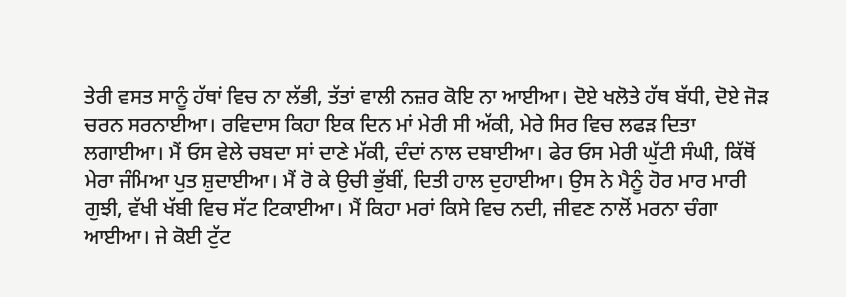ਤੇਰੀ ਵਸਤ ਸਾਨੂੰ ਹੱਥਾਂ ਵਿਚ ਨਾ ਲੱਭੀ, ਤੱਤਾਂ ਵਾਲੀ ਨਜ਼ਰ ਕੋਇ ਨਾ ਆਈਆ। ਦੋਏ ਖਲੋਤੇ ਹੱਥ ਬੱਧੀ, ਦੋਏ ਜੋੜ ਚਰਨ ਸਰਨਾਈਆ। ਰਵਿਦਾਸ ਕਿਹਾ ਇਕ ਦਿਨ ਮਾਂ ਮੇਰੀ ਸੀ ਅੱਕੀ, ਮੇਰੇ ਸਿਰ ਵਿਚ ਲਫੜ ਦਿਤਾ ਲਗਾਈਆ। ਮੈਂ ਓਸ ਵੇਲੇ ਚਬਦਾ ਸਾਂ ਦਾਣੇ ਮੱਕੀ, ਦੰਦਾਂ ਨਾਲ ਦਬਾਈਆ। ਫੇਰ ਓਸ ਮੇਰੀ ਘੁੱਟੀ ਸੰਘੀ, ਕਿੱਥੋਂ ਮੇਰਾ ਜੰਮਿਆ ਪੁਤ ਸ਼ੁਦਾਈਆ। ਮੈਂ ਰੋ ਕੇ ਉਚੀ ਭੁੱਬੀਂ, ਦਿਤੀ ਹਾਲ ਦੁਹਾਈਆ। ਉਸ ਨੇ ਮੈਨੂੰ ਹੋਰ ਮਾਰ ਮਾਰੀ ਗੁਝੀ, ਵੱਖੀ ਖੱਬੀ ਵਿਚ ਸੱਟ ਟਿਕਾਈਆ। ਮੈਂ ਕਿਹਾ ਮਰਾਂ ਕਿਸੇ ਵਿਚ ਨਦੀ, ਜੀਵਣ ਨਾਲੋਂ ਮਰਨਾ ਚੰਗਾ ਆਈਆ। ਜੇ ਕੋਈ ਟੁੱਟ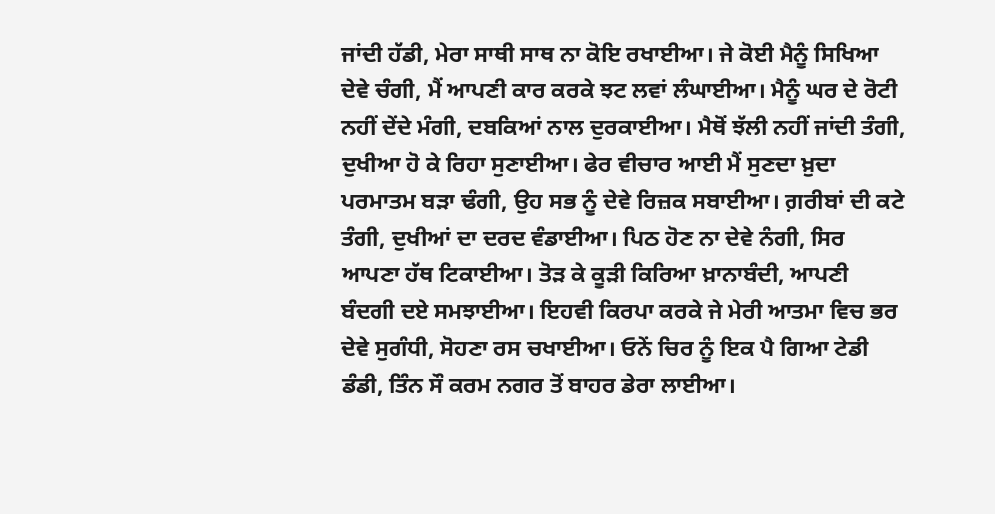ਜਾਂਦੀ ਹੱਡੀ, ਮੇਰਾ ਸਾਥੀ ਸਾਥ ਨਾ ਕੋਇ ਰਖਾਈਆ। ਜੇ ਕੋਈ ਮੈਨੂੰ ਸਿਖਿਆ ਦੇਵੇ ਚੰਗੀ, ਮੈਂ ਆਪਣੀ ਕਾਰ ਕਰਕੇ ਝਟ ਲਵਾਂ ਲੰਘਾਈਆ। ਮੈਨੂੰ ਘਰ ਦੇ ਰੋਟੀ ਨਹੀਂ ਦੇਂਦੇ ਮੰਗੀ, ਦਬਕਿਆਂ ਨਾਲ ਦੁਰਕਾਈਆ। ਮੈਥੋਂ ਝੱਲੀ ਨਹੀਂ ਜਾਂਦੀ ਤੰਗੀ, ਦੁਖੀਆ ਹੋ ਕੇ ਰਿਹਾ ਸੁਣਾਈਆ। ਫੇਰ ਵੀਚਾਰ ਆਈ ਮੈਂ ਸੁਣਦਾ ਖ਼ੁਦਾ ਪਰਮਾਤਮ ਬੜਾ ਢੰਗੀ, ਉਹ ਸਭ ਨੂੰ ਦੇਵੇ ਰਿਜ਼ਕ ਸਬਾਈਆ। ਗ਼ਰੀਬਾਂ ਦੀ ਕਟੇ ਤੰਗੀ, ਦੁਖੀਆਂ ਦਾ ਦਰਦ ਵੰਡਾਈਆ। ਪਿਠ ਹੋਣ ਨਾ ਦੇਵੇ ਨੰਗੀ, ਸਿਰ ਆਪਣਾ ਹੱਥ ਟਿਕਾਈਆ। ਤੋੜ ਕੇ ਕੂੜੀ ਕਿਰਿਆ ਖ਼ਾਨਾਬੰਦੀ, ਆਪਣੀ ਬੰਦਗੀ ਦਏ ਸਮਝਾਈਆ। ਇਹਵੀ ਕਿਰਪਾ ਕਰਕੇ ਜੇ ਮੇਰੀ ਆਤਮਾ ਵਿਚ ਭਰ ਦੇਵੇ ਸੁਗੰਧੀ, ਸੋਹਣਾ ਰਸ ਚਖਾਈਆ। ਓਨੇਂ ਚਿਰ ਨੂੰ ਇਕ ਪੈ ਗਿਆ ਟੇਡੀ ਡੰਡੀ, ਤਿੰਨ ਸੌ ਕਰਮ ਨਗਰ ਤੋਂ ਬਾਹਰ ਡੇਰਾ ਲਾਈਆ।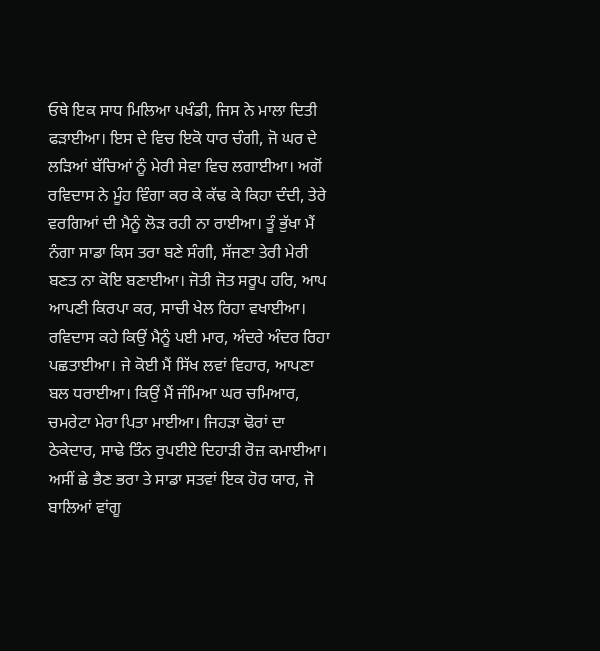ਓਥੇ ਇਕ ਸਾਧ ਮਿਲਿਆ ਪਖੰਡੀ, ਜਿਸ ਨੇ ਮਾਲਾ ਦਿਤੀ ਫੜਾਈਆ। ਇਸ ਦੇ ਵਿਚ ਇਕੋ ਧਾਰ ਚੰਗੀ, ਜੋ ਘਰ ਦੇ ਲੜਿਆਂ ਬੱਚਿਆਂ ਨੂੰ ਮੇਰੀ ਸੇਵਾ ਵਿਚ ਲਗਾਈਆ। ਅਗੋਂ ਰਵਿਦਾਸ ਨੇ ਮੂੰਹ ਵਿੰਗਾ ਕਰ ਕੇ ਕੱਢ ਕੇ ਕਿਹਾ ਦੰਦੀ, ਤੇਰੇ ਵਰਗਿਆਂ ਦੀ ਮੈਨੂੰ ਲੋੜ ਰਹੀ ਨਾ ਰਾਈਆ। ਤੂੰ ਭੁੱਖਾ ਮੈਂ ਨੰਗਾ ਸਾਡਾ ਕਿਸ ਤਰਾ ਬਣੇ ਸੰਗੀ, ਸੱਜਣਾ ਤੇਰੀ ਮੇਰੀ ਬਣਤ ਨਾ ਕੋਇ ਬਣਾਈਆ। ਜੋਤੀ ਜੋਤ ਸਰੂਪ ਹਰਿ, ਆਪ ਆਪਣੀ ਕਿਰਪਾ ਕਰ, ਸਾਚੀ ਖੇਲ ਰਿਹਾ ਵਖਾਈਆ। ਰਵਿਦਾਸ ਕਹੇ ਕਿਉਂ ਮੈਨੂੰ ਪਈ ਮਾਰ, ਅੰਦਰੇ ਅੰਦਰ ਰਿਹਾ ਪਛਤਾਈਆ। ਜੇ ਕੋਈ ਮੈਂ ਸਿੱਖ ਲਵਾਂ ਵਿਹਾਰ, ਆਪਣਾ ਬਲ ਧਰਾਈਆ। ਕਿਉਂ ਮੈਂ ਜੰਮਿਆ ਘਰ ਚਮਿਆਰ, ਚਮਰੇਟਾ ਮੇਰਾ ਪਿਤਾ ਮਾਈਆ। ਜਿਹੜਾ ਢੋਰਾਂ ਦਾ ਠੇਕੇਦਾਰ, ਸਾਢੇ ਤਿੰਨ ਰੁਪਈਏ ਦਿਹਾੜੀ ਰੋਜ਼ ਕਮਾਈਆ। ਅਸੀਂ ਛੇ ਭੈਣ ਭਰਾ ਤੇ ਸਾਡਾ ਸਤਵਾਂ ਇਕ ਹੋਰ ਯਾਰ, ਜੋ ਬਾਲਿਆਂ ਵਾਂਗੂ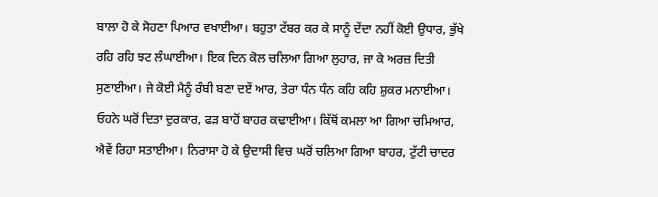ਬਾਲਾ ਹੋ ਕੇ ਸੋਹਣਾ ਪਿਆਰ ਵਖਾਈਆ। ਬਹੁਤਾ ਟੱਬਰ ਕਰ ਕੇ ਸਾਨੂੰ ਦੇਂਦਾ ਨਹੀਂ ਕੋਈ ਉਧਾਰ, ਭੁੱਖੇ ਰਹਿ ਰਹਿ ਝਟ ਲੰਘਾਈਆ। ਇਕ ਦਿਨ ਕੋਲ ਚਲਿਆ ਗਿਆ ਲੁਹਾਰ, ਜਾ ਕੇ ਅਰਜ਼ ਦਿਤੀ ਸੁਣਾਈਆ। ਜੇ ਕੋਈ ਮੈਨੂੰ ਰੰਬੀ ਬਣਾ ਦਏਂ ਆਰ, ਤੇਰਾ ਧੰਨ ਧੰਨ ਕਹਿ ਕਹਿ ਸ਼ੁਕਰ ਮਨਾਈਆ। ਓਹਨੇ ਘਰੋਂ ਦਿਤਾ ਦੁਰਕਾਰ, ਫੜ ਬਾਹੋਂ ਬਾਹਰ ਕਢਾਈਆ। ਕਿੱਥੋਂ ਕਮਲਾ ਆ ਗਿਆ ਚਮਿਆਰ, ਐਵੇਂ ਰਿਹਾ ਸਤਾਈਆ। ਨਿਰਾਸਾ ਹੋ ਕੇ ਉਦਾਸੀ ਵਿਚ ਘਰੋਂ ਚਲਿਆ ਗਿਆ ਬਾਹਰ, ਟੁੱਟੀ ਚਾਦਰ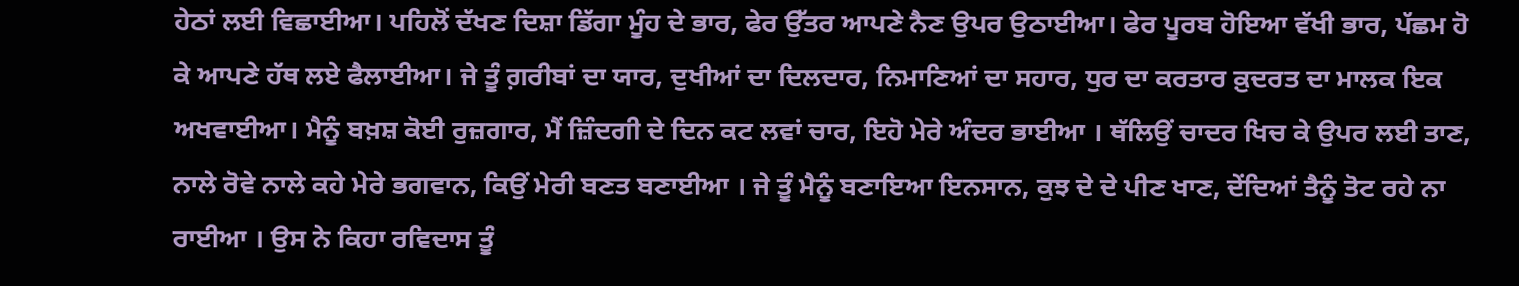ਹੇਠਾਂ ਲਈ ਵਿਛਾਈਆ। ਪਹਿਲੋਂ ਦੱਖਣ ਦਿਸ਼ਾ ਡਿੱਗਾ ਮੂੰਹ ਦੇ ਭਾਰ, ਫੇਰ ਉੱਤਰ ਆਪਣੇ ਨੈਣ ਉਪਰ ਉਠਾਈਆ। ਫੇਰ ਪੂਰਬ ਹੋਇਆ ਵੱਖੀ ਭਾਰ, ਪੱਛਮ ਹੋ ਕੇ ਆਪਣੇ ਹੱਥ ਲਏ ਫੈਲਾਈਆ। ਜੇ ਤੂੰ ਗ਼ਰੀਬਾਂ ਦਾ ਯਾਰ, ਦੁਖੀਆਂ ਦਾ ਦਿਲਦਾਰ, ਨਿਮਾਣਿਆਂ ਦਾ ਸਹਾਰ, ਧੁਰ ਦਾ ਕਰਤਾਰ ਕ਼ੁਦਰਤ ਦਾ ਮਾਲਕ ਇਕ ਅਖਵਾਈਆ। ਮੈਨੂੰ ਬਖ਼ਸ਼ ਕੋਈ ਰੁਜ਼ਗਾਰ, ਮੈਂ ਜ਼ਿੰਦਗੀ ਦੇ ਦਿਨ ਕਟ ਲਵਾਂ ਚਾਰ, ਇਹੋ ਮੇਰੇ ਅੰਦਰ ਭਾਈਆ । ਥੱਲਿਉਂ ਚਾਦਰ ਖਿਚ ਕੇ ਉਪਰ ਲਈ ਤਾਣ, ਨਾਲੇ ਰੋਵੇ ਨਾਲੇ ਕਹੇ ਮੇਰੇ ਭਗਵਾਨ, ਕਿਉਂ ਮੇਰੀ ਬਣਤ ਬਣਾਈਆ । ਜੇ ਤੂੰ ਮੈਨੂੰ ਬਣਾਇਆ ਇਨਸਾਨ, ਕੁਝ ਦੇ ਦੇ ਪੀਣ ਖਾਣ, ਦੇਂਦਿਆਂ ਤੈਨੂੰ ਤੋਟ ਰਹੇ ਨਾ ਰਾਈਆ । ਉਸ ਨੇ ਕਿਹਾ ਰਵਿਦਾਸ ਤੂੰ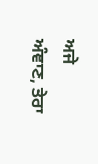ਅਜੇ ਅੰਞਾਣ, ਤੇਰਾ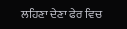ਲਹਿਣਾ ਦੇਣਾ ਫੇਰ ਵਿਚ